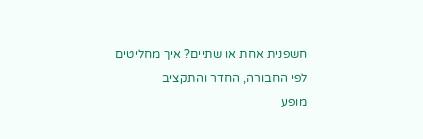חשפנית אחת או שתיים? איך מחליטים לפי החבורה, החדר והתקציב
מופע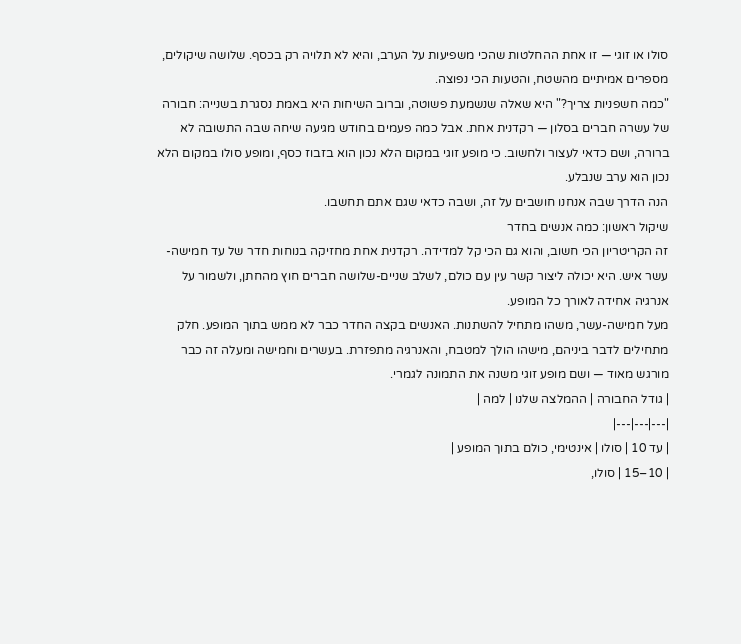סולו או זוגי — זו אחת ההחלטות שהכי משפיעות על הערב, והיא לא תלויה רק בכסף. שלושה שיקולים, מספרים אמיתיים מהשטח, והטעות הכי נפוצה.
"כמה חשפניות צריך?" היא שאלה שנשמעת פשוטה, וברוב השיחות היא באמת נסגרת בשנייה: חבורה של עשרה חברים בסלון — רקדנית אחת. אבל כמה פעמים בחודש מגיעה שיחה שבה התשובה לא ברורה, ושם כדאי לעצור ולחשוב. כי מופע זוגי במקום הלא נכון הוא בזבוז כסף, ומופע סולו במקום הלא נכון הוא ערב שנבלע.
הנה הדרך שבה אנחנו חושבים על זה, ושבה כדאי שגם אתם תחשבו.
שיקול ראשון: כמה אנשים בחדר
זה הקריטריון הכי חשוב, והוא גם הכי קל למדידה. רקדנית אחת מחזיקה בנוחות חדר של עד חמישה-עשר איש. היא יכולה ליצור קשר עין עם כולם, לשלב שניים-שלושה חברים חוץ מהחתן, ולשמור על אנרגיה אחידה לאורך כל המופע.
מעל חמישה-עשר, משהו מתחיל להשתנות. האנשים בקצה החדר כבר לא ממש בתוך המופע. חלק מתחילים לדבר ביניהם, מישהו הולך למטבח, והאנרגיה מתפזרת. בעשרים וחמישה ומעלה זה כבר מורגש מאוד — ושם מופע זוגי משנה את התמונה לגמרי.
| גודל החבורה | ההמלצה שלנו | למה |
|---|---|---|
| עד 10 | סולו | אינטימי, כולם בתוך המופע |
| 10–15 | סולו,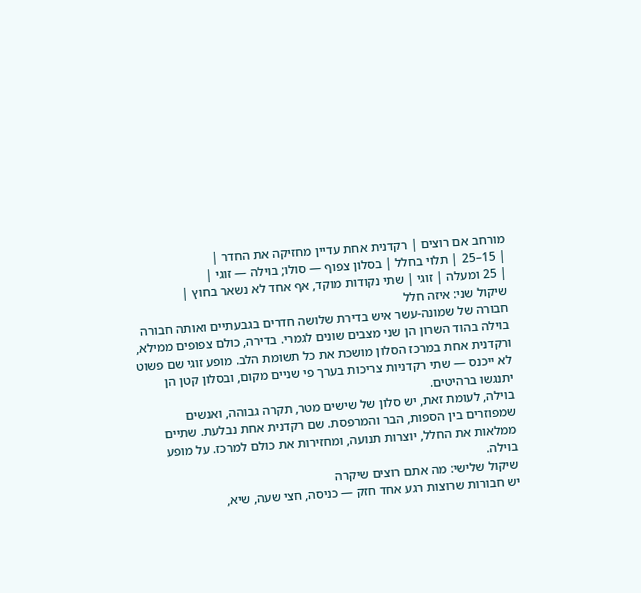מורחב אם רוצים | רקדנית אחת עדיין מחזיקה את החדר |
| 15–25 | תלוי בחלל | בסלון צפוף — סולו; בוילה — זוגי |
| 25 ומעלה | זוגי | שתי נקודות מוקד, אף אחד לא נשאר בחוץ |
שיקול שני: איזה חלל
חבורה של שמונה-עשר איש בדירת שלושה חדרים בגבעתיים ואותה חבורה בוילה בהוד השרון הן שני מצבים שונים לגמרי. בדירה, כולם צפופים ממילא, ורקדנית אחת במרכז הסלון מושכת את כל תשומת הלב. מופע זוגי שם פשוט לא ייכנס — שתי רקדניות צריכות בערך פי שניים מקום, ובסלון קטן הן יתנגשו ברהיטים.
בוילה, לעומת זאת, יש סלון של שישים מטר, תקרה גבוהה, ואנשים שמפוזרים בין הספות, הבר והמרפסת. שם רקדנית אחת נבלעת. שתיים ממלאות את החלל, יוצרות תנועה, ומחזירות את כולם למרכז. על מופע בוילה.
שיקול שלישי: מה אתם רוצים שיקרה
יש חבורות שרוצות רגע אחד חזק — כניסה, חצי שעה, שיא,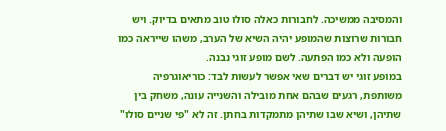והמסיבה ממשיכה. לחבורות כאלה סולו טוב מתאים בדיוק. ויש חבורות שרוצות שהמופע יהיה השיא של הערב, משהו שייראה כמו הופעה ולא כמו הפתעה. לשם מופע זוגי נבנה.
במופע זוגי יש דברים שאי אפשר לעשות לבד: כוריאוגרפיה משותפת, רגעים שבהם אחת מובילה והשנייה עונה, משחק בין שתיהן, ושיא שבו שתיהן מתמקדות בחתן. זה לא "פי שניים סולו"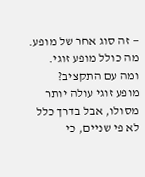— זה סוג אחר של מופע. מה כולל מופע זוגי.
ומה עם התקציב?
מופע זוגי עולה יותר מסולו, אבל בדרך כלל לא פי שניים, כי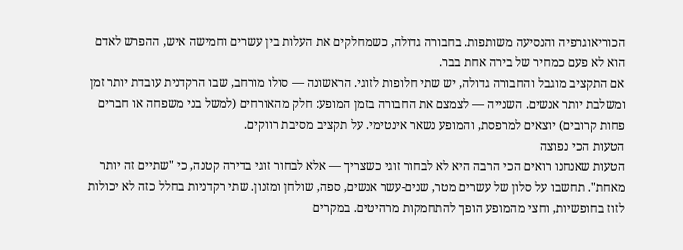הכוריאוגרפיה והנסיעה משותפות. בחבורה גדולה, כשמחלקים את העלות בין עשרים וחמישה איש, ההפרש לאדם הוא לא פעם כמחיר של בירה אחת בבר.
אם התקציב מוגבל והחבורה גדולה, יש שתי חלופות לזוגי. הראשונה — סולו מורחב, שבו הרקדנית עובדת יותר זמן ומשלבת יותר אנשים. השנייה — לצמצם את החבורה בזמן המופע: חלק מהאורחים (למשל בני משפחה או חברים פחות קרובים) יוצאים למרפסת, והמופע נשאר אינטימי. על תקציב מסיבת רווקים.
הטעות הכי נפוצה
הטעות שאנחנו רואים הכי הרבה היא לא לבחור זוגי כשצריך — אלא לבחור זוגי בדירה קטנה, כי "שתיים זה יותר מאחת". תחשבו על סלון של עשרים מטר, שנים-עשר אנשים, ספה, שולחן ומזנון. שתי רקדניות בחלל כזה לא יכולות לזוז בחופשיות, וחצי מהמופע הופך להתחמקות מרהיטים. במקרים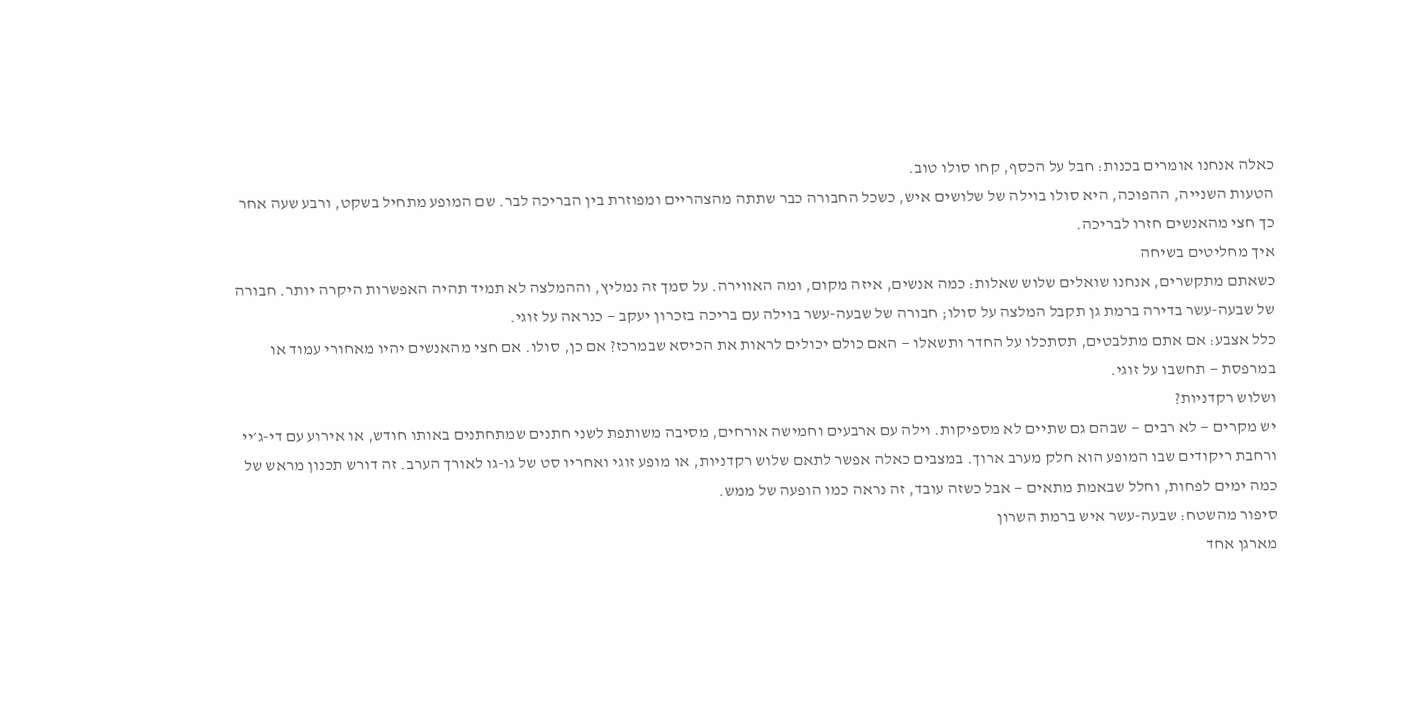כאלה אנחנו אומרים בכנות: חבל על הכסף, קחו סולו טוב.
הטעות השנייה, ההפוכה, היא סולו בוילה של שלושים איש, כשכל החבורה כבר שתתה מהצהריים ומפוזרת בין הבריכה לבר. שם המופע מתחיל בשקט, ורבע שעה אחר כך חצי מהאנשים חזרו לבריכה.
איך מחליטים בשיחה
כשאתם מתקשרים, אנחנו שואלים שלוש שאלות: כמה אנשים, איזה מקום, ומה האווירה. על סמך זה נמליץ, וההמלצה לא תמיד תהיה האפשרות היקרה יותר. חבורה של שבעה-עשר בדירה ברמת גן תקבל המלצה על סולו; חבורה של שבעה-עשר בוילה עם בריכה בזכרון יעקב — כנראה על זוגי.
כלל אצבע: אם אתם מתלבטים, תסתכלו על החדר ותשאלו — האם כולם יכולים לראות את הכיסא שבמרכז? אם כן, סולו. אם חצי מהאנשים יהיו מאחורי עמוד או במרפסת — תחשבו על זוגי.
ושלוש רקדניות?
יש מקרים — לא רבים — שבהם גם שתיים לא מספיקות. וילה עם ארבעים וחמישה אורחים, מסיבה משותפת לשני חתנים שמתחתנים באותו חודש, או אירוע עם די-ג׳יי ורחבת ריקודים שבו המופע הוא חלק מערב ארוך. במצבים כאלה אפשר לתאם שלוש רקדניות, או מופע זוגי ואחריו סט של גו-גו לאורך הערב. זה דורש תכנון מראש של כמה ימים לפחות, וחלל שבאמת מתאים — אבל כשזה עובד, זה נראה כמו הופעה של ממש.
סיפור מהשטח: שבעה-עשר איש ברמת השרון
מארגן אחד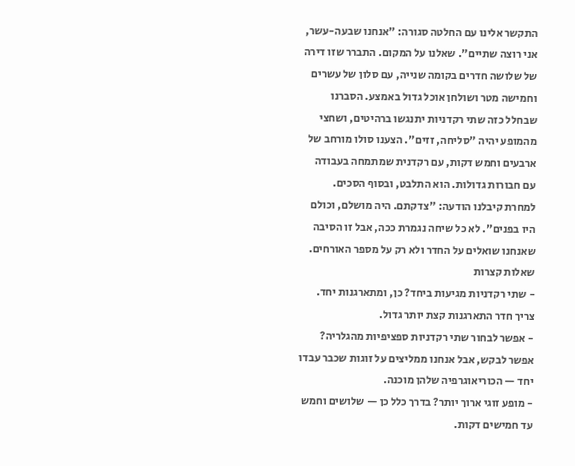התקשר אלינו עם החלטה סגורה: "אנחנו שבעה-עשר, אני רוצה שתיים". שאלנו על המקום. התברר שזו דירה של שלושה חדרים בקומה שנייה, עם סלון של עשרים וחמישה מטר ושולחן אוכל גדול באמצע. הסברנו שבחלל כזה שתי רקדניות יתנגשו ברהיטים, ושחצי מהמופע יהיה "סליחה, זזים". הצענו סולו מורחב של ארבעים וחמש דקות, עם רקדנית שמתמחה בעבודה עם חבורות גדולות. הוא התלבט, ובסוף הסכים. למחרת קיבלנו הודעה: "צדקתם. היה מושלם, וכולם היו בפנים". לא כל שיחה נגמרת ככה, אבל זו הסיבה שאנחנו שואלים על החדר ולא רק על מספר האורחים.
שאלות קצרות
- שתי רקדניות מגיעות ביחד? כן, ומתארגנות יחד. צריך חדר התארגנות קצת יותר גדול.
- אפשר לבחור שתי רקדניות ספציפיות מהגלריה? אפשר לבקש, אבל אנחנו ממליצים על זוגות שכבר עבדו יחד — הכוריאוגרפיה שלהן מוכנה.
- מופע זוגי ארוך יותר? בדרך כלל כן — שלושים וחמש עד חמישים דקות.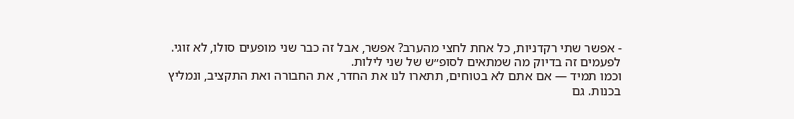- אפשר שתי רקדניות, כל אחת לחצי מהערב? אפשר, אבל זה כבר שני מופעים סולו, לא זוגי. לפעמים זה בדיוק מה שמתאים לסופ״ש של שני לילות.
וכמו תמיד — אם אתם לא בטוחים, תתארו לנו את החדר, את החבורה ואת התקציב, ונמליץ בכנות. גם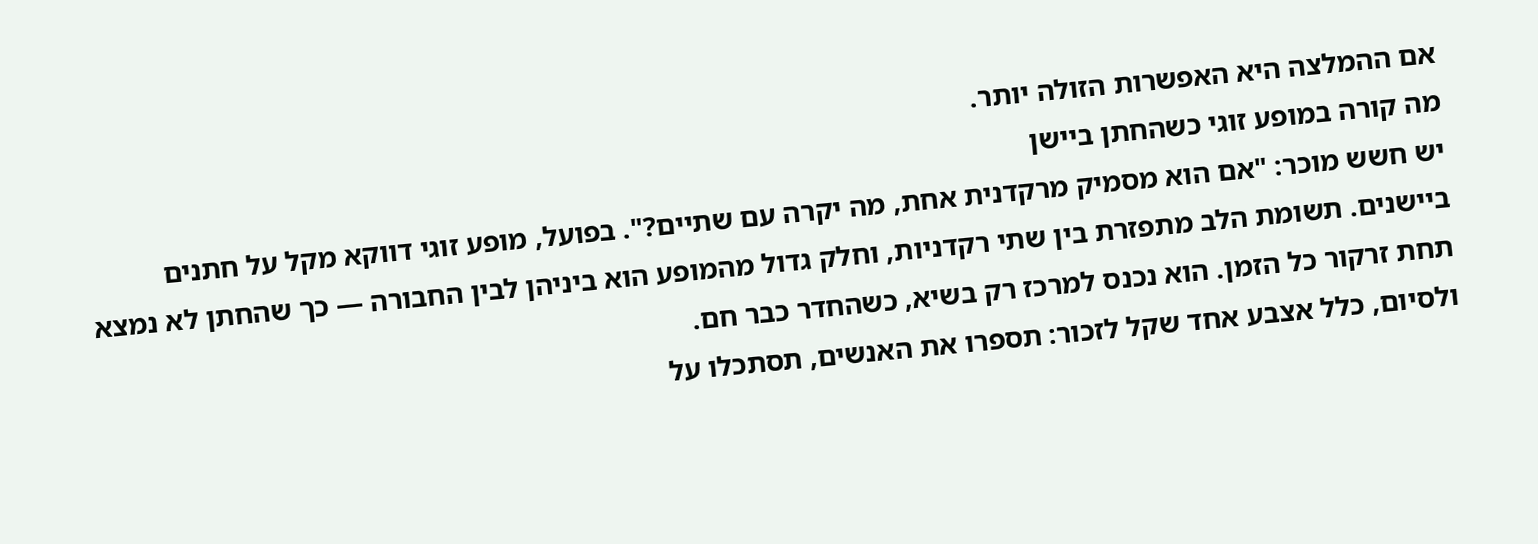אם ההמלצה היא האפשרות הזולה יותר.
מה קורה במופע זוגי כשהחתן ביישן
יש חשש מוכר: "אם הוא מסמיק מרקדנית אחת, מה יקרה עם שתיים?". בפועל, מופע זוגי דווקא מקל על חתנים ביישנים. תשומת הלב מתפזרת בין שתי רקדניות, וחלק גדול מהמופע הוא ביניהן לבין החבורה — כך שהחתן לא נמצא תחת זרקור כל הזמן. הוא נכנס למרכז רק בשיא, כשהחדר כבר חם.
ולסיום, כלל אצבע אחד שקל לזכור: תספרו את האנשים, תסתכלו על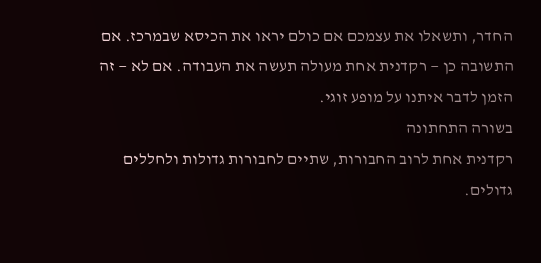החדר, ותשאלו את עצמכם אם כולם יראו את הכיסא שבמרכז. אם התשובה כן — רקדנית אחת מעולה תעשה את העבודה. אם לא — זה הזמן לדבר איתנו על מופע זוגי.
בשורה התחתונה
רקדנית אחת לרוב החבורות, שתיים לחבורות גדולות ולחללים גדולים.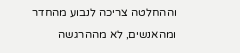וההחלטה צריכה לנבוע מהחדר ומהאנשים, לא מההרגשה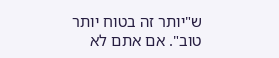ש"יותר זה בטוח יותר טוב". אם אתם לא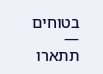בטוחים — תתארו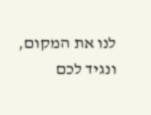לנו את המקום, ונגיד לכם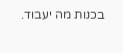בכנות מה יעבוד.